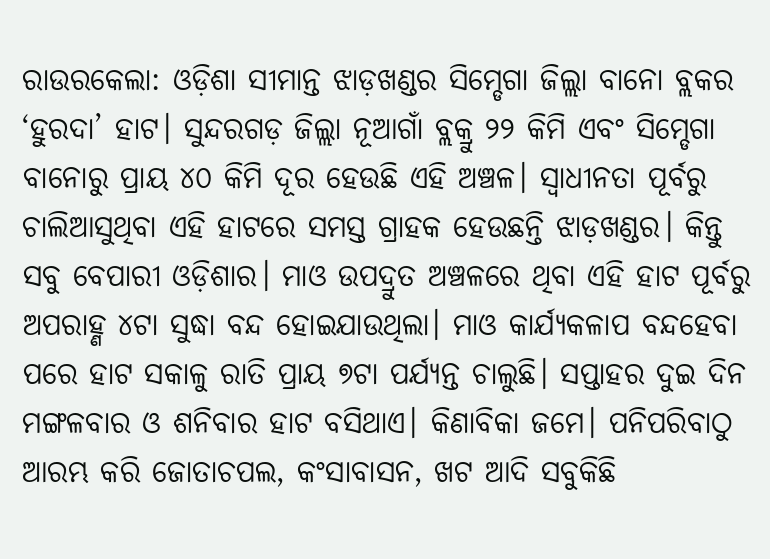ରାଉରକେଲା: ଓଡ଼ିଶା ସୀମାନ୍ତ ଝାଡ଼ଖଣ୍ଡର ସିମ୍ଡେଗା ଜିଲ୍ଲା ବାନୋ ବ୍ଲକର ‘ହୁରଦା’ ହାଟ। ସୁନ୍ଦରଗଡ଼ ଜିଲ୍ଲା ନୂଆଗାଁ ବ୍ଲକ୍ରୁ ୨୨ କିମି ଏବଂ ସିମ୍ଡେଗା ବାନୋରୁ ପ୍ରାୟ ୪୦ କିମି ଦୂର ହେଉଛି ଏହି ଅଞ୍ଚଳ। ସ୍ବାଧୀନତା ପୂର୍ବରୁ ଚାଲିଆସୁଥିବା ଏହି ହାଟରେ ସମସ୍ତ ଗ୍ରାହକ ହେଉଛନ୍ତି ଝାଡ଼ଖଣ୍ଡର। କିନ୍ତୁ ସବୁ ବେପାରୀ ଓଡ଼ିଶାର। ମାଓ ଉପଦ୍ରୁତ ଅଞ୍ଚଳରେ ଥିବା ଏହି ହାଟ ପୂର୍ବରୁ ଅପରାହ୍ଣ ୪ଟା ସୁଦ୍ଧା ବନ୍ଦ ହୋଇଯାଉଥିଲା। ମାଓ କାର୍ଯ୍ୟକଳାପ ବନ୍ଦହେବା ପରେ ହାଟ ସକାଳୁ ରାତି ପ୍ରାୟ ୭ଟା ପର୍ଯ୍ୟନ୍ତ ଚାଲୁଛି। ସପ୍ତାହର ଦୁଇ ଦିନ ମଙ୍ଗଳବାର ଓ ଶନିବାର ହାଟ ବସିଥାଏ। କିଣାବିକା ଜମେ। ପନିପରିବାଠୁ ଆରମ୍ଭ କରି ଜୋତାଚପଲ, କଂସାବାସନ, ଖଟ ଆଦି ସବୁକିଛି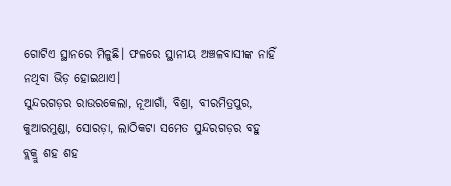ଗୋଟିଏ ସ୍ଥାନରେ ମିଳୁଛି। ଫଳରେ ସ୍ଥାନୀୟ ଅଞ୍ଚଳବାସୀଙ୍କ ନାହିଁ ନଥିବା ଭିଡ଼ ହୋଇଥାଏ।
ସୁନ୍ଦରଗଡ଼ର ରାଉରକେଲା, ନୂଆଗାଁ, ବିଶ୍ରା, ବୀରମିତ୍ରପୁର, କୁଆରମୁଣ୍ଡା, ସୋରଡ଼ା, ଲାଠିକଟା ସମେତ ସୁନ୍ଦରଗଡ଼ର ବହୁ ବ୍ଲକ୍ରୁ ଶହ ଶହ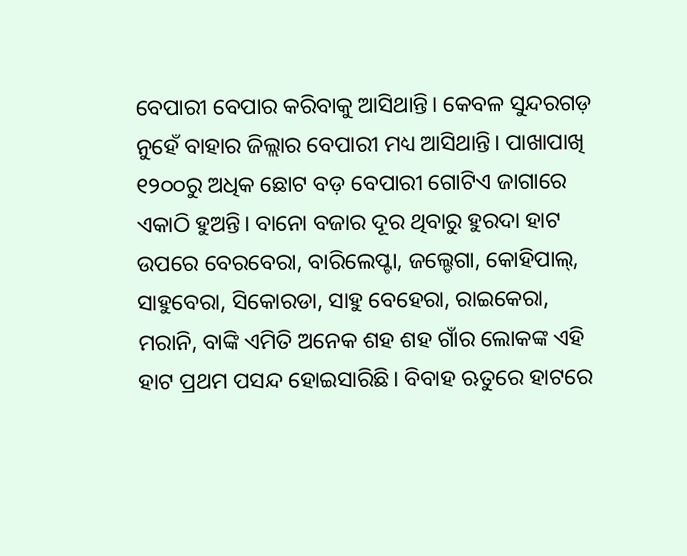ବେପାରୀ ବେପାର କରିବାକୁ ଆସିଥାନ୍ତି। କେବଳ ସୁନ୍ଦରଗଡ଼ ନୁହେଁ ବାହାର ଜିଲ୍ଲାର ବେପାରୀ ମଧ୍ୟ ଆସିଥାନ୍ତି। ପାଖାପାଖି ୧୨୦୦ରୁ ଅଧିକ ଛୋଟ ବଡ଼ ବେପାରୀ ଗୋଟିଏ ଜାଗାରେ ଏକାଠି ହୁଅନ୍ତି। ବାନୋ ବଜାର ଦୂର ଥିବାରୁ ହୁରଦା ହାଟ ଉପରେ ବେରବେରା, ବାରିଲେପ୍ଟା, ଜଲ୍ଡେଗା, କୋହିପାଲ୍, ସାହୁବେରା, ସିକୋରଡା, ସାହୁ ବେହେରା, ରାଇକେରା, ମରାନି, ବାଙ୍କି ଏମିତି ଅନେକ ଶହ ଶହ ଗାଁର ଲୋକଙ୍କ ଏହି ହାଟ ପ୍ରଥମ ପସନ୍ଦ ହୋଇସାରିଛି। ବିବାହ ଋତୁରେ ହାଟରେ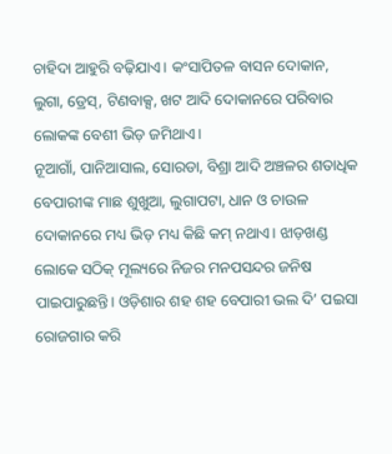ଚାହିଦା ଆହୁରି ବଢ଼ିଯାଏ। କଂସାପିତଳ ବାସନ ଦୋକାନ, ଲୁଗା, ଡ୍ରେସ୍, ଟିଣବାକ୍ସ, ଖଟ ଆଦି ଦୋକାନରେ ପରିବାର ଲୋକଙ୍କ ବେଶୀ ଭିଡ଼ ଜମିଥାଏ।
ନୂଆଗାଁ, ପାନିଆସାଲ, ସୋରଡା, ବିଶ୍ରା ଆଦି ଅଞ୍ଚଳର ଶତାଧିକ ବେପାରୀଙ୍କ ମାଛ ଶୁଖୁଆ, ଲୁଗାପଟା, ଧାନ ଓ ଚାଉଳ ଦୋକାନରେ ମଧ୍ୟ ଭିଡ଼ ମଧ୍ୟ କିଛି କମ୍ ନଥାଏ। ଝାଡ଼ଖଣ୍ଡ ଲୋକେ ସଠିକ୍ ମୂଲ୍ୟରେ ନିଜର ମନପସନ୍ଦର ଜନିଷ ପାଇପାରୁଛନ୍ତି। ଓଡ଼ିଶାର ଶହ ଶହ ବେପାରୀ ଭଲ ଦି’ ପଇସା ରୋଜଗାର କରି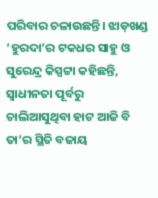ପରିବାର ଚଳାଉଛନ୍ତି। ଝାଡ଼ଖଣ୍ଡ ‘ହୁରଦା’ର ଟକଧର ସାହୁ ଓ ସୁରେନ୍ଦ୍ର କିସ୍ପଟ୍ଟା କହିଛନ୍ତି, ସ୍ବାଧୀନତା ପୂର୍ବରୁ ଚାଲିଆସୁଥିବା ହାଟ ଆଜି ବି ତା’ର ସ୍ଥିତି ବଜାୟ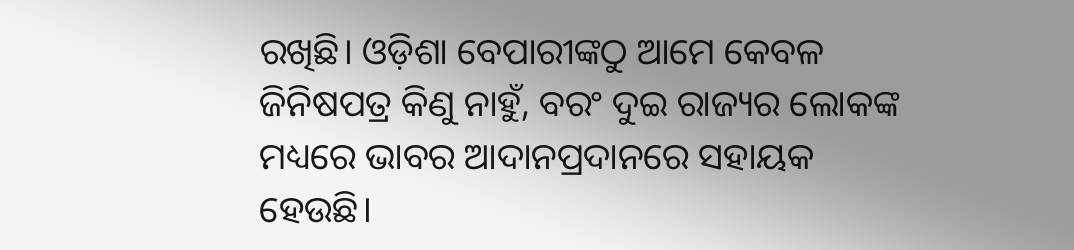ରଖିଛି। ଓଡ଼ିଶା ବେପାରୀଙ୍କଠୁ ଆମେ କେବଳ ଜିନିଷପତ୍ର କିଣୁ ନାହୁଁ, ବରଂ ଦୁଇ ରାଜ୍ୟର ଲୋକଙ୍କ
ମଧ୍ୟରେ ଭାବର ଆଦାନପ୍ରଦାନରେ ସହାୟକ ହେଉଛି।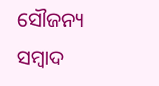ସୌଜନ୍ୟ ସମ୍ବାଦ